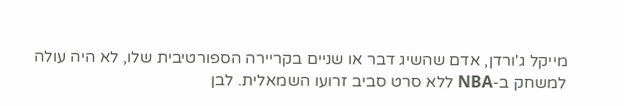מייקל ג'ורדן, אדם שהשיג דבר או שניים בקריירה הספורטיבית שלו, לא היה עולה למשחק ב-NBA ללא סרט סביב זרועו השמאלית. לבן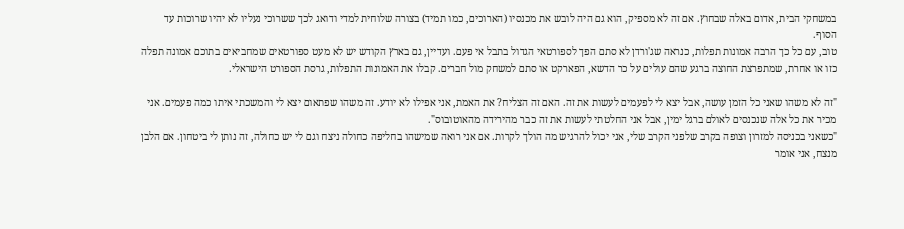במשחקי הבית, אדום באלה שבחוץ. אם זה לא מספיק, הוא גם היה לובש את מכנסיו (הארוכים, כמו תמיד) בצורה שלוחית למדי ודואג לכך ששרוכי נעליו לא יהיו שרוכות עד הסוף.
טוב, עם כל כך הרבה אמונות תפלות, כנראה שג'ורדן לא סתם הפך לספורטאי הגדול בתבל אי פעם. ועדיין, גם בארץ הקודש יש לא מעט ספורטאים שמחביאים בתוכם אמונה תפלה כזו או אחרת, שמתפרצת החוצה ברגע שהם עולים על כר הדשא, הפארקט או סתם למשחק מול חברים. קבלו את האמונות התפלות, גרסת הספורט הישראלי.

"זה לא משהו שאני כל הזמן עושה, אבל יצא לי לפעמים לעשות את זה. האם זה הצליח? את האמת, אני אפילו לא יודע. זה משהו שפתאום יצא לי והמשכתי איתו כמה פעמים. אני מכיר את כל אלה שנכנסים לאולם ברגל ימין, אבל אני החלטתי לעשות את זה כבר מהירידה מהאוטובוס".
"כשאני בכניסה למזרון וצופה בקרב שלפני הקרב שלי, אני יכול להרגיש מה הולך לקרות. אם אני רואה שמישהו בחליפה כחולה ניצח וגם לי יש כחולה, זה נותן לי ביטחון. אם הלבן מנצח, אני אומר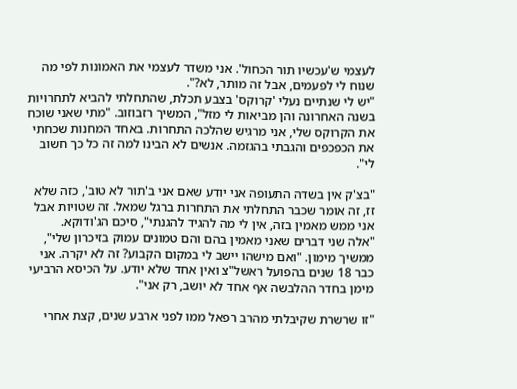לעצמי ש'עכשיו תור הכחול'. אני משדר לעצמי את האמונות לפי מה שנוח לי לפעמים, אבל זה מותר, לא?".
"יש לי שנתיים נעלי 'קרוקס' בצבע תכלת, שהתחלתי להביא לתחרויות בשנה האחרונה והן מביאות לי מזל", המשיך רזבוזוב. "מתי שאני שוכח את הקרוקס שלי, אני מרגיש שהלכה התחרות. באחד המחנות שכחתי את הכפכפים והגבתי בהגזמה. אנשים לא הבינו למה זה כל כך חשוב לי".

"בצ'ק אין בשדה התעופה אני יודע שאם אני ב'תור לא טוב', כזה שלא זז, זה אומר שכבר התחלתי את התחרות ברגל שמאל. זה שטויות אבל אני ממש מאמין בזה, אין לי מה להגיד להגנתי", סיכם הג'ודוקא.
"אלה שני דברים שאני מאמין בהם והם טמונים עמוק בזיכרון שלי", ממשיך מימון. "ואם מישהו יישב לי במקום הקבוע? זה לא יקרה. אני כבר 18 שנים בהפועל ראשל"צ ואין אחד שלא יודע. על הכיסא הרביעי מימן בחדר ההלבשה אף אחד לא יושב, רק אני".

"זו שרשרת שקיבלתי מהרב רפאל ממו לפני ארבע שנים, קצת אחרי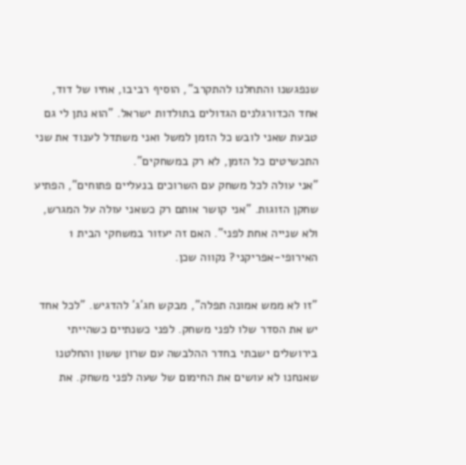שנפגשנו והתחלנו להתקרב", הוסיף רביבו, אחיו של דוד, אחד הכדורגלנים הגדולים בתולדות ישראל. "הוא נתן לי גם טבעת שאני לובש כל הזמן למשל ואני משתדל לענוד את שני התכשיטים כל הזמן, לא רק במשחקים".
"אני עולה לכל משחק עם השרוכים בנעליים פתוחים", הפתיע שחקן הזוגות. "אני קושר אותם רק כשאני עולה על המגרש, ולא שנייה אחת לפני". האם זה יעזור במשחקי הבית 1 האירופי-אפריקני? נקווה שכן.

"זו לא ממש אמונה תפלה", מבקש חג'ג' להדגיש. "לכל אחד יש את הסדר שלו לפני משחק. לפני כשנתיים כשהייתי בירושלים ישבתי בחדר ההלבשה עם שרון ששון והחלטנו שאנחנו לא עושים את החימום של שעה לפני משחק. את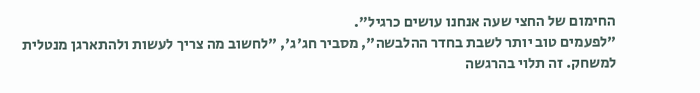החימום של החצי שעה אנחנו עושים כרגיל".
"לפעמים טוב יותר לשבת בחדר ההלבשה", מסביר חג'ג', "לחשוב מה צריך לעשות ולהתארגן מנטלית למשחק. זה תלוי בהרגשה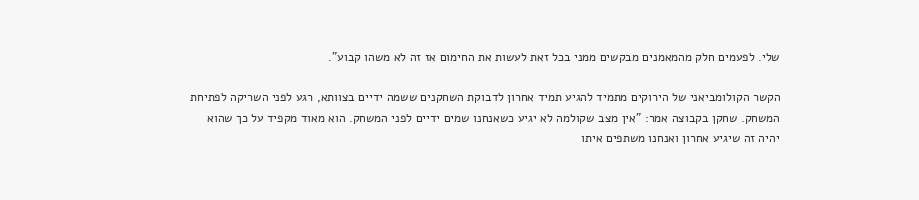שלי. לפעמים חלק מהמאמנים מבקשים ממני בכל זאת לעשות את החימום אז זה לא משהו קבוע".

הקשר הקולומביאני של הירוקים מתמיד להגיע תמיד אחרון לדבוקת השחקנים ששמה ידיים בצוותא, רגע לפני השריקה לפתיחת המשחק. שחקן בקבוצה אמר: "אין מצב שקולמה לא יגיע כשאנחנו שמים ידיים לפני המשחק. הוא מאוד מקפיד על כך שהוא יהיה זה שיגיע אחרון ואנחנו משתפים איתו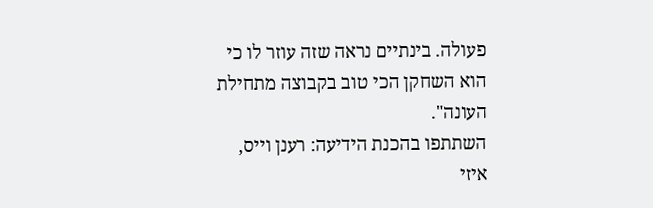פעולה. בינתיים נראה שזה עוזר לו כי הוא השחקן הכי טוב בקבוצה מתחילת העונה".
השתתפו בהכנת הידיעה: רענן וייס, איזי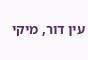עין דור, מיקי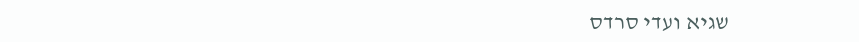שגיא ועדי סרדס